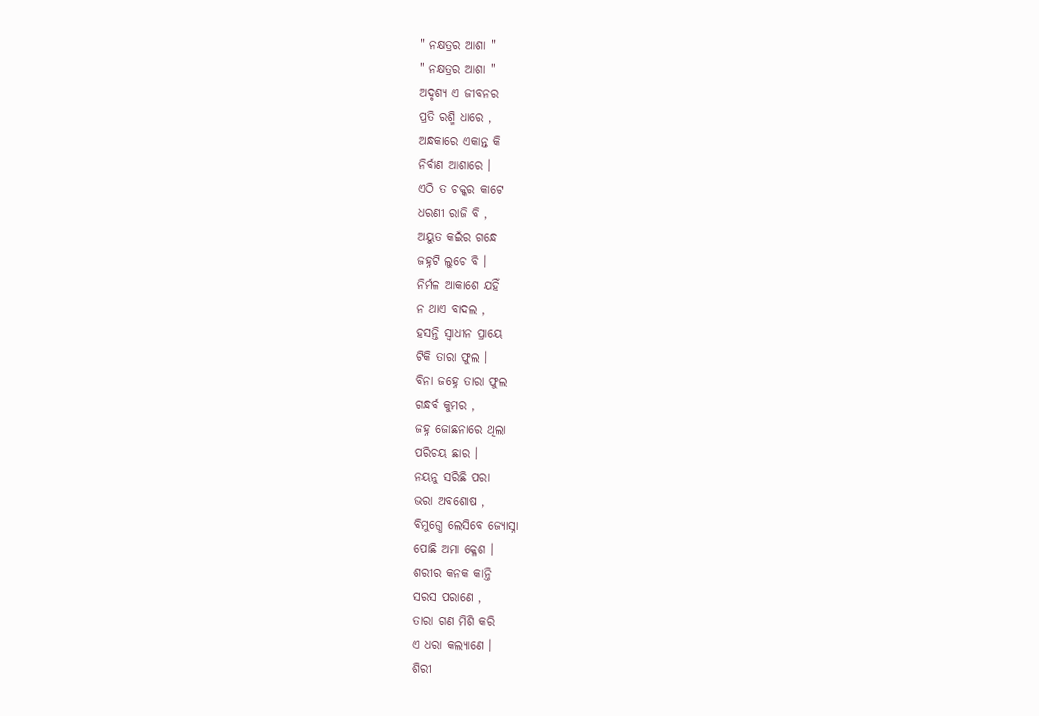" ନକ୍ଷତ୍ରର ଆଶା "
" ନକ୍ଷତ୍ରର ଆଶା "
ଅଦୃଶ୍ୟ ଏ ଜୀବନର
ପ୍ରତି ରଶ୍ମି ଧାରେ ,
ଅନ୍ଧକାରେ ଏକାନ୍ତ କି
ନିର୍ବାଣ ଆଶାରେ ।
ଏଠି ତ ଚକ୍କର କାଟେ
ଧରଣୀ ରାଜି ବି ,
ଅୟୁତ କଇଁର ଗନ୍ଧେ
ଜହ୍ନଟି ଲୁଚେ ବି ।
ନିର୍ମଳ ଆକାଶେ ଯହିଁ
ନ ଥାଏ ବାଦଲ ,
ହସନ୍ତି ସ୍ଵାଧୀନ ପ୍ରାୟେ
ଟିକି ତାରା ଫୁଲ ।
ବିନା ଜହ୍ନେ ତାରା ଫୁଲ
ଗନ୍ଧର୍ବ କୁମର ,
ଜହ୍ନ ଜୋଛନାରେ ଥିଲା
ପରିଚୟ ଛାର ।
ନୟନୁ ସରିଛି ପରା
ଭରା ଅବଶୋଷ ,
ବିମୁଗ୍ଧେ ଲେସିବେ ଜ୍ୟୋସ୍ନା
ପୋଛି ଅମା କ୍ଳେଶ ।
ଶରୀର କନକ କାନ୍ତି
ସରସ ପରାଣେ ,
ତାରା ଗଣ ମିଶି କରି
ଏ ଧରା କଲ୍ଯାଣେ ।
ଶିରୀ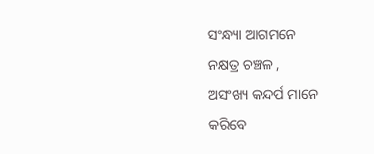ସଂନ୍ଧ୍ୟା ଆଗମନେ
ନକ୍ଷତ୍ର ଚଞ୍ଚଳ ,
ଅସଂଖ୍ୟ କନ୍ଦର୍ପ ମାନେ
କରିବେ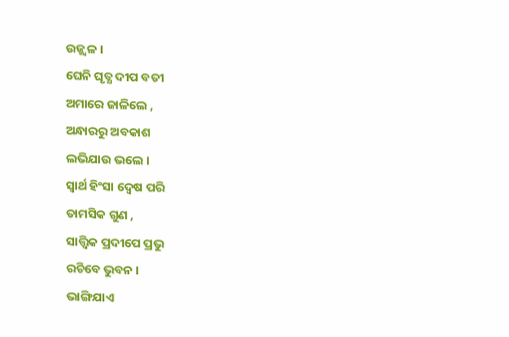ଉଜ୍ଜ୍ୱଳ ।
ଘେନି ଘୃତ୍ଯ ଦୀପ ବତୀ
ଅମାରେ ଜାଳିଲେ ,
ଅନ୍ଧାରରୁ ଅବକାଶ
ଲଭିଯାଉ ଭଲେ ।
ସ୍ଵାର୍ଥ ହିଂସା ଦ୍ୱେଷ ପରି
ତାମସିକ ଗୁଣ ,
ସାତ୍ତ୍ୱିକ ପ୍ରଦୀପେ ପ୍ରଭୁ
ରଚିବେ ଭୁବନ ।
ଭାଙ୍ଗିଯାଏ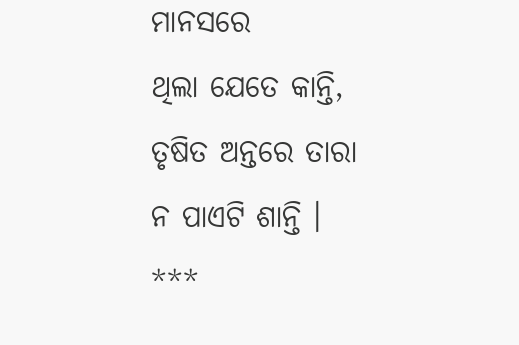ମାନସରେ
ଥିଲା ଯେତେ କାନ୍ତି,
ତୃଷିତ ଅନ୍ତରେ ତାରା
ନ ପାଏଟି ଶାନ୍ତି ।
***